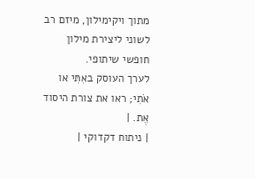מתוך ויקימילון, מיזם רב לשוני ליצירת מילון חופשי שיתופי.
לערך העוסק באִתִּי או אֹתִי; ראו את צורת היסוד אֶת. |
| ניתוח דקדוקי |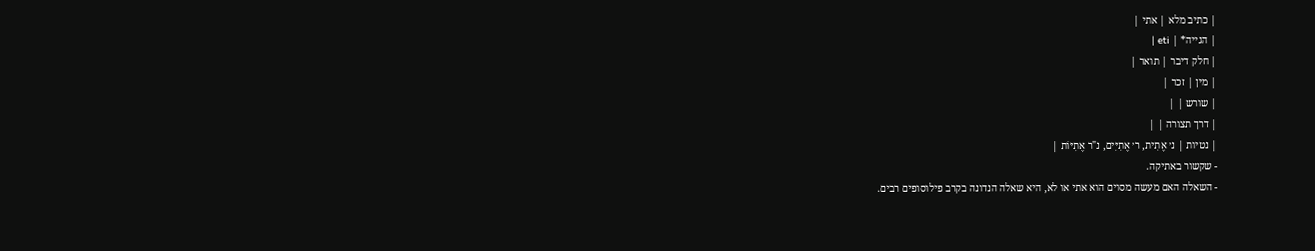| כתיב מלא | אתי |
| הגייה* | eti |
| חלק דיבר | תואר |
| מין | זכר |
| שורש | |
| דרך תצורה | |
| נטיות | נ׳ אֶתִית, ר׳ אֶתִיִּים, נ"ר אֶתִיּוֹת |
- שקשור באתיקה.
- השאלה האם מעשה מסוים הוא אתי או לא, היא שאלה הנדונה בקרב פילוסופים רבים.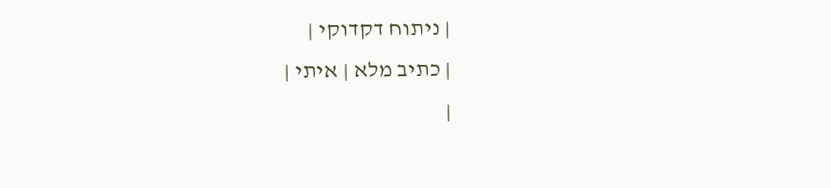| ניתוח דקדוקי |
| כתיב מלא | איתי |
|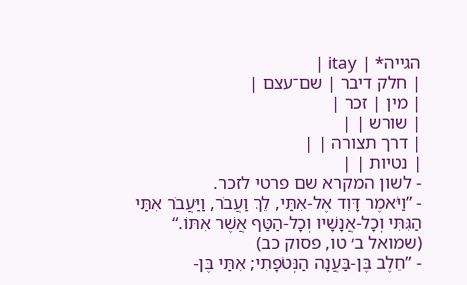הגייה* | itay |
| חלק דיבר | שם־עצם |
| מין | זכר |
| שורש | |
| דרך תצורה | |
| נטיות | |
- לשון המקרא שם פרטי לזכר.
- ”וַיֹּאמֶר דָּוִד אֶל-אִתַּי, לֵךְ וַעֲבֹר, וַיַּעֲבֹר אִתַּי הַגִּתִּי וְכָל-אֲנָשָׁיו וְכָל-הַטַּף אֲשֶׁר אִתּוֹ.“ (שמואל ב׳ טו, פסוק כב)
- ”חֵלֶב בֶּן-בַּעֲנָה הַנְּטֹפָתִי; אִתַּי בֶּן-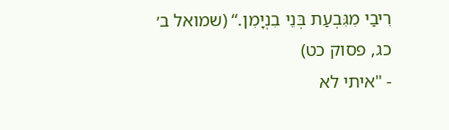רִיבַי מִגִּבְעַת בְּנֵי בִנְיָמִן.“ (שמואל ב׳ כג, פסוק כט)
- "איתי לא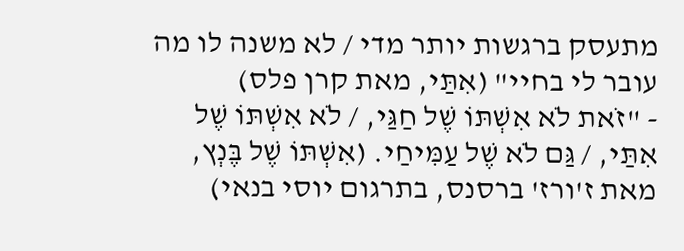מתעסק ברגשות יותר מדי / לא משנה לו מה עובר לי בחיי" (אִתַּי, מאת קרן פלס)
- "זֹאת לֹא אִשְׁתּוֹ שֶׁל חַגַּי, / לֹא אִשְׁתּוֹ שֶׁל אִתַּי, / גַּם לֹא שֶׁל עַמִּיחַי. (אִשְׁתּוֹ שֶׁל בֶּנְץ, מאת ז'ורז' ברסנס, בתרגום יוסי בנאי)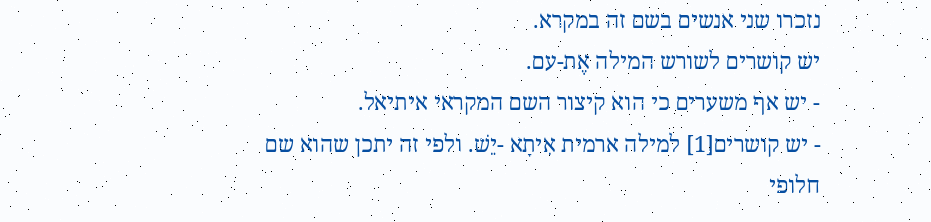נזכרו שני אנשים בשם זה במקרא.
יש קושרים לשורש המילה אֶת-עם.
- יש אף משערים כי הוא קיצור השם המקראי איתיאל.
- יש קושרים[1] למילה ארמית אִיתָא -יֵשׁ. ולפי זה יתכן שהוא שם חלופי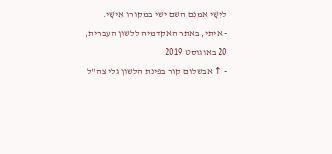ליִשָׁי אמנם השם ישי במקורו אִישָׁי.
- איתי, באתר האקדמיה ללשון העברית, 20 באוגוסט 2019
- ↑ אבשלום קור בפינת הלשון גלי צה"ל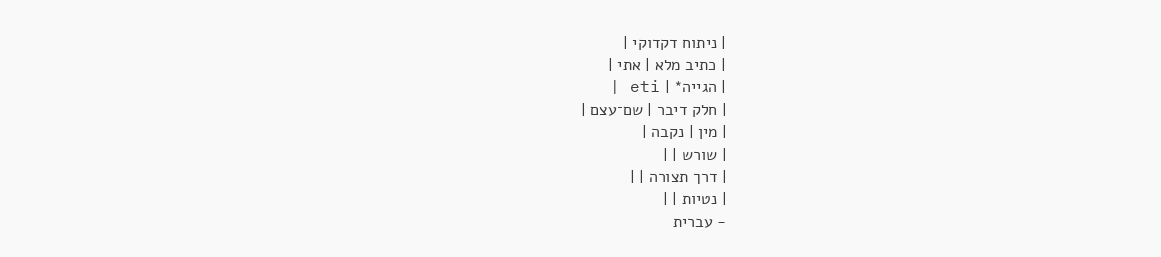| ניתוח דקדוקי |
| כתיב מלא | אתי |
| הגייה* | eti |
| חלק דיבר | שם־עצם |
| מין | נקבה |
| שורש | |
| דרך תצורה | |
| נטיות | |
- עברית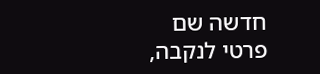חדשה שם פרטי לנקבה,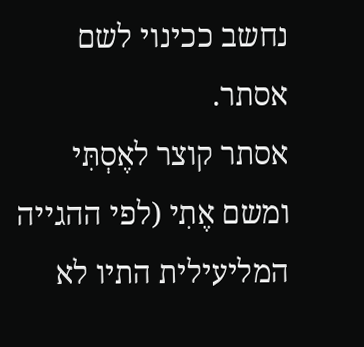נחשב ככינוי לשם אסתר.
אסתר קוצר לאֶסְתִּי ומשם אֶתִי (לפי ההגייה המליעילית התיו לא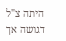היתה צ"ל דגושה אך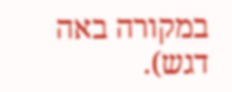במקורה באה דגש).